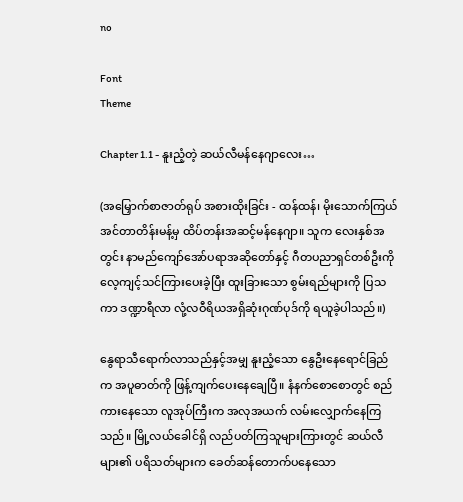no

Font
Theme

Chapter 1.1 - နူးညံ့တဲ့ ဆယ်လီမန်နေဂျာလေး…

(အမြှောက်စာဇာတ်ရုပ် အစားထိုးခြင်း - ထန်ထန်၊ မိုးသောက်ကြယ်အင်တာတိန်းမန့်မှ ထိပ်တန်းအဆင့်မန်နေဂျာ။ သူက လေးနှစ်အတွင်း နာမည်ကျော်အော်ပရာအဆိုတော်နှင့် ဂီတပညာရှင်တစ်ဦးကို လေ့ကျင့်သင်ကြားပေးခဲ့ပြီး ထူးခြားသော စွမ်းရည်များကို ပြသကာ ဒဏ္ဍာရီလာ လုံ့လဝီရိယအရှိဆုံးဂုဏ်ပုဒ်ကို ရယူခဲ့ပါသည်။)

နွေရာသီရောက်လာသည်နှင့်အမျှ နူးညံ့သော နွေဦးနေရောင်ခြည်က အပူဓာတ်ကို ဖြန့်ကျက်ပေးနေချေပြီ။ နံနက်စောစောတွင် စည်ကားနေသော လူအုပ်ကြီးက အလုအယက် လမ်းလျှောက်နေကြသည်။ မြို့လယ်ခေါင်ရှိ လည်ပတ်ကြသူများကြားတွင် ဆယ်လီများ၏ ပရိသတ်များက ခေတ်ဆန်တောက်ပနေသော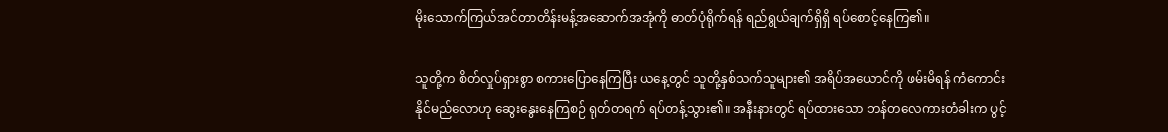မိုးသောက်ကြယ်အင်တာတိန်းမန့်အဆောက်အအုံကို ဓာတ်ပုံရိုက်ရန် ရည်ရွယ်ချက်ရှိရှိ ရပ်စောင့်နေကြ၏။

သူတို့က စိတ်လှုပ်ရှားစွာ စကားပြောနေကြပြီး ယနေ့တွင် သူတို့နှစ်သက်သူများ၏ အရိပ်အယောင်ကို ဖမ်းမိရန် ကံကောင်းနိုင်မည်လောဟု ဆွေးနွေးနေကြစဉ် ရုတ်တရက် ရပ်တန့်သွား၏။ အနီးနားတွင် ရပ်ထားသော ဘန်တလေကားတံခါးက ပွင့်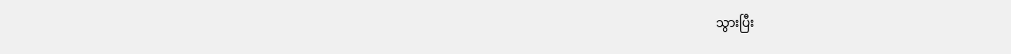သွားပြီး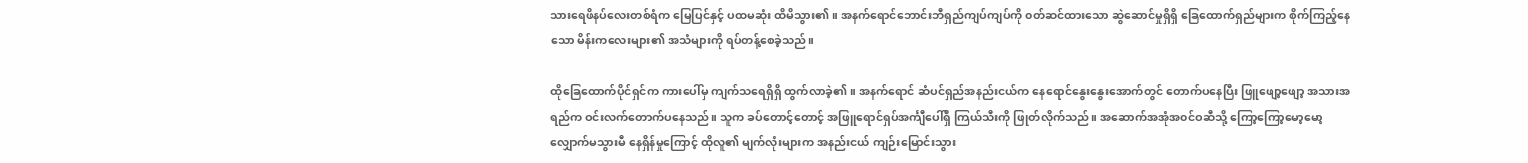သားရေဖိနပ်လေးတစ်ရံက မြေပြင်နှင့် ပထမဆုံး ထိမိသွား၏။ အနက်ရောင်ဘောင်းဘီရှည်ကျပ်ကျပ်ကို ၀တ်ဆင်ထားသော ဆွဲဆောင်မှုရှိရှိ ခြေထောက်ရှည်များက စိုက်ကြည့်နေသော မိန်းကလေးများ၏ အသံများကို ရပ်တန့်စေခဲ့သည်။

ထိုခြေထောက်ပိုင်ရှင်က ကားပေါ်မှ ကျက်သရေရှိရှိ ထွက်လာခဲ့၏။ အနက်ရောင် ဆံပင်ရှည်အနည်းငယ်က နေရောင်နွေးနွေးအောက်တွင် တောက်ပနေပြီး ဖြူဖျော့ဖျော့ အသားအရည်က ဝင်းလက်တောက်ပနေသည်။ သူက ခပ်တောင့်တောင့် အဖြူရောင်ရှပ်အင်္ကျီပေါ်ရှိ ကြယ်သီးကို ဖြုတ်လိုက်သည်။ အဆောက်အအုံအ၀င်ဝဆီသို့ ကြော့ကြော့မော့မော့ လျှောက်မသွားမီ နေရှိန်မှုကြောင့် ထိုလူ၏ မျက်လုံးများက အနည်းငယ် ကျဉ်းမြောင်းသွား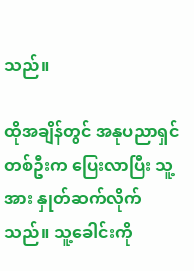သည်။

ထိုအချိန်တွင် အနုပညာရှင်တစ်ဦးက ပြေးလာပြီး သူ့အား နှုတ်ဆက်လိုက်သည်။ သူ့ခေါင်းကို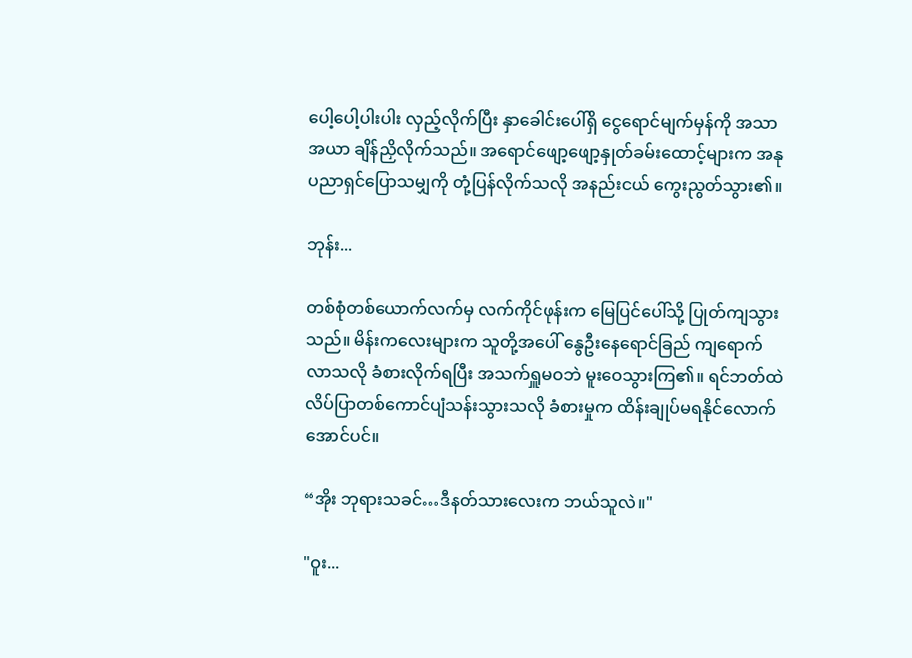ပေါ့ပေါ့ပါးပါး လှည့်လိုက်ပြီး နှာခေါင်းပေါ်ရှိ ငွေရောင်မျက်မှန်ကို အသာအယာ ချိန်ညှိလိုက်သည်။ အရောင်ဖျော့ဖျော့နှုတ်ခမ်းထောင့်များက အနုပညာရှင်ပြောသမျှကို တုံ့ပြန်လိုက်သလို အနည်းငယ် ကွေးညွတ်သွား၏။

ဘုန်း...

တစ်စုံတစ်ယောက်လက်မှ လက်ကိုင်ဖုန်းက မြေပြင်ပေါ်သို့ ပြုတ်ကျသွားသည်။ မိန်းကလေးများက သူတို့အပေါ် နွေဦးနေရောင်ခြည် ကျရောက်လာသလို ခံစားလိုက်ရပြီး အသက်ရှူမဝဘဲ မူးဝေသွားကြ၏။ ရင်ဘတ်ထဲ လိပ်ပြာတစ်ကောင်ပျံသန်းသွားသလို ခံစားမှုက ထိန်းချုပ်မရနိုင်လောက်အောင်ပင်။

“အိုး ဘုရားသခင်…ဒီနတ်သားလေးက ဘယ်သူလဲ။"

"ဝူး...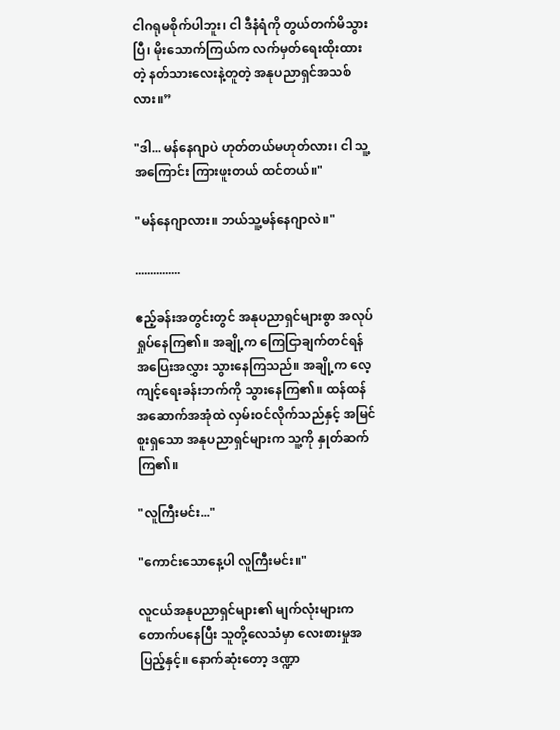ငါဂရုမစိုက်ပါဘူး၊ ငါ ဒီနံရံကို တွယ်တက်မိသွားပြီ၊ မိုးသောက်ကြယ်က လက်မှတ်ရေးထိုးထားတဲ့ နတ်သားလေးနဲ့တူတဲ့ အနုပညာရှင်အသစ်လား။”

"ဒါ... မန်နေဂျာပဲ ဟုတ်တယ်မဟုတ်လား၊ ငါ သူ့အကြောင်း ကြားဖူးတယ် ထင်တယ်။"

"မန်နေဂျာလား။ ဘယ်သူ့မန်နေဂျာလဲ။"

...............

ဧည့်ခန်းအတွင်းတွင် အနုပညာရှင်များစွာ အလုပ်ရှုပ်နေကြ၏။ အချို့က ကြေငြာချက်တင်ရန် အပြေးအလွှား သွားနေကြသည်။ အချို့က လေ့ကျင့်ရေးခန်းဘက်ကို သွားနေကြ၏။ ထန်ထန် အဆောက်အအုံထဲ လှမ်းဝင်လိုက်သည်နှင့် အမြင်စူးရှသော အနုပညာရှင်များက သူ့ကို နှုတ်ဆက်ကြ၏။

"လူကြီးမင်း..."

"ကောင်းသောနေ့ပါ လူကြီးမင်း။"

လူငယ်အနုပညာရှင်များ၏ မျက်လုံးများက တောက်ပနေပြီး သူတို့လေသံမှာ လေးစားမှုအပြည့်နှင့်။ နောက်ဆုံးတော့ ဒဏ္ဍာ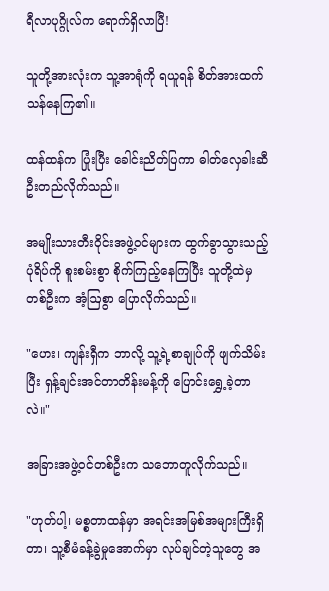ရီလာပုဂ္ဂိုလ်က ရောက်ရှိလာပြီ!

သူတို့အားလုံးက သူ့အာရုံကို ရယူရန် စိတ်အားထက်သန်နေကြ၏။

ထန်ထန်က ပြုံးပြီး ခေါင်းညိတ်ပြကာ ဓါတ်လှေခါးဆီ ဦးတည်လိုက်သည်။

အမျိုးသားတီးဝိုင်းအဖွဲ့ဝင်များက ထွက်ခွာသွားသည့်ပုံရိပ်ကို စူးစမ်းစွာ စိုက်ကြည့်နေကြပြီး သူတို့ထဲမှ တစ်ဦးက အံ့ဩစွာ ပြောလိုက်သည်။

"ဟေး၊ ကျန်းရှီက ဘာလို့ သူ့ရဲ့စာချုပ်ကို ဖျက်သိမ်းပြီး ရှန့်ချင်းအင်တာတိန်းမန့်ကို ပြောင်းရွှေ့ခဲ့တာလဲ။"

အခြားအဖွဲ့ဝင်တစ်ဦးက သဘောတူလိုက်သည်။

"ဟုတ်ပါ့၊ မစ္စတာထန်မှာ အရင်းအမြစ်အများကြီးရှိတာ၊ သူ့စီမံခန့်ခွဲမှုအောက်မှာ လုပ်ချင်တဲ့သူတွေ အ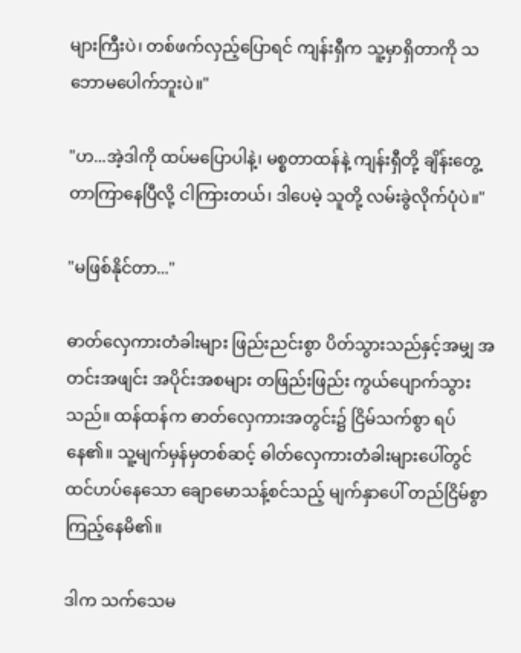များကြီးပဲ၊ တစ်ဖက်လှည့်ပြောရင် ကျန်းရှီက သူ့မှာရှိတာကို သဘောမပေါက်ဘူးပဲ။"

"ဟ...အဲ့ဒါကို ထပ်မပြောပါနဲ့၊ မစ္စတာထန်နဲ့ ကျန်းရှီတို့ ချိန်းတွေ့တာကြာနေပြီလို့ ငါကြားတယ်၊ ဒါပေမဲ့ သူတို့ လမ်းခွဲလိုက်ပုံပဲ။"

"မဖြစ်နိုင်တာ..."

ဓာတ်လှေကားတံခါးများ ဖြည်းညင်းစွာ ပိတ်သွားသည်နှင့်အမျှ အတင်းအဖျင်း အပိုင်းအစများ တဖြည်းဖြည်း ကွယ်ပျောက်သွားသည်။ ထန်ထန်က ဓာတ်လှေကားအတွင်း၌ ငြိမ်သက်စွာ ရပ်နေ၏။ သူ့မျက်မှန်မှတစ်ဆင့် ဓါတ်လှေကားတံခါးများပေါ်တွင် ထင်ဟပ်နေသော ချောမောသန့်စင်သည့် မျက်နှာပေါ် တည်ငြိမ်စွာ ကြည့်နေမိ၏။

ဒါက သက်သေမ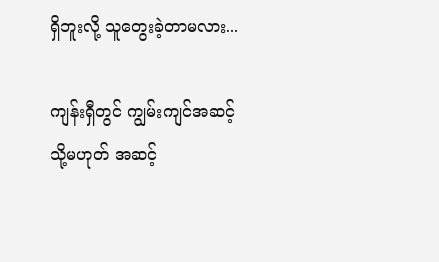ရှိဘူးလို့ သူတွေးခဲ့တာမလား...

ကျန်းရှီတွင် ကျွမ်းကျင်အဆင့် သို့မဟုတ် အဆင့်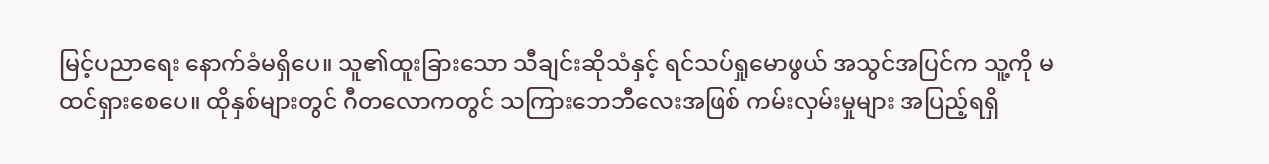မြင့်ပညာရေး နောက်ခံမရှိပေ။ သူ၏ထူးခြားသော သီချင်းဆိုသံနှင့် ရင်သပ်ရှုမောဖွယ် အသွင်အပြင်က သူ့ကို မထင်ရှားစေပေ။ ထိုနှစ်များတွင် ဂီတလောကတွင် သကြားဘေဘီလေးအဖြစ် ကမ်းလှမ်းမှုများ အပြည့်ရရှိ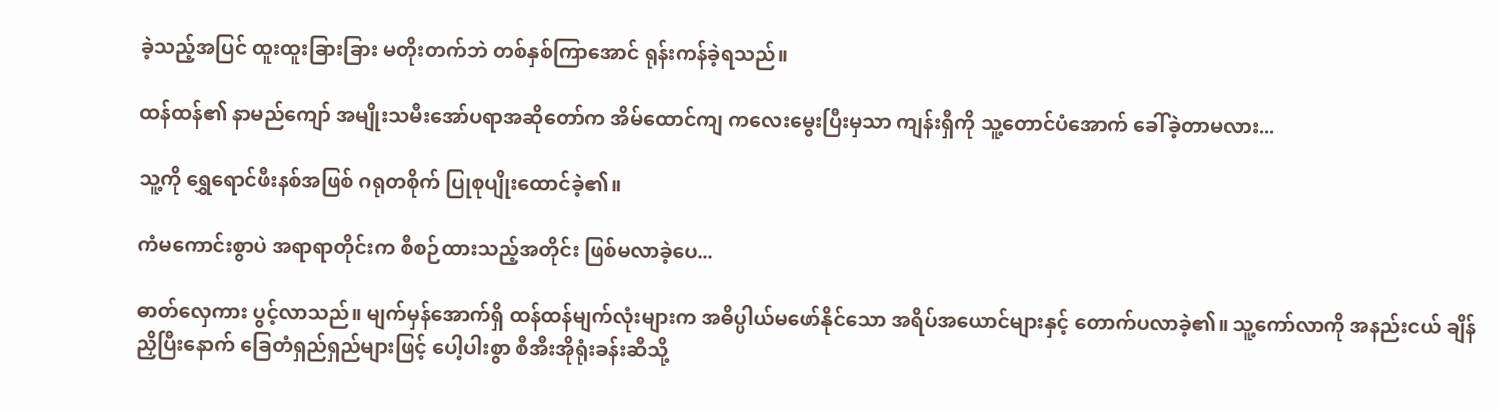ခဲ့သည့်အပြင် ထူးထူးခြားခြား မတိုးတက်ဘဲ တစ်နှစ်ကြာအောင် ရုန်းကန်ခဲ့ရသည်။

ထန်ထန်၏ နာမည်ကျော် အမျိုးသမီးအော်ပရာအဆိုတော်က အိမ်ထောင်ကျ ကလေးမွေးပြီးမှသာ ကျန်းရှီကို သူ့တောင်ပံအောက် ခေါ်ခဲ့တာမလား...

သူ့ကို ရွှေရောင်ဖီးနစ်အဖြစ် ဂရုတစိုက် ပြုစုပျိုးထောင်ခဲ့၏။

ကံမကောင်းစွာပဲ အရာရာတိုင်းက စီစဉ်ထားသည့်အတိုင်း ဖြစ်မလာခဲ့ပေ...

ဓာတ်လှေကား ပွင့်လာသည်။ မျက်မှန်အောက်ရှိ ထန်ထန်မျက်လုံးများက အဓိပ္ပါယ်မဖော်နိုင်သော အရိပ်အယောင်များနှင့် တောက်ပလာခဲ့၏။ သူ့ကော်လာကို အနည်းငယ် ချိန်ညှိပြီးနောက် ခြေတံရှည်ရှည်များဖြင့် ပေါ့ပါးစွာ စီအီးအိုရုံးခန်းဆီသို့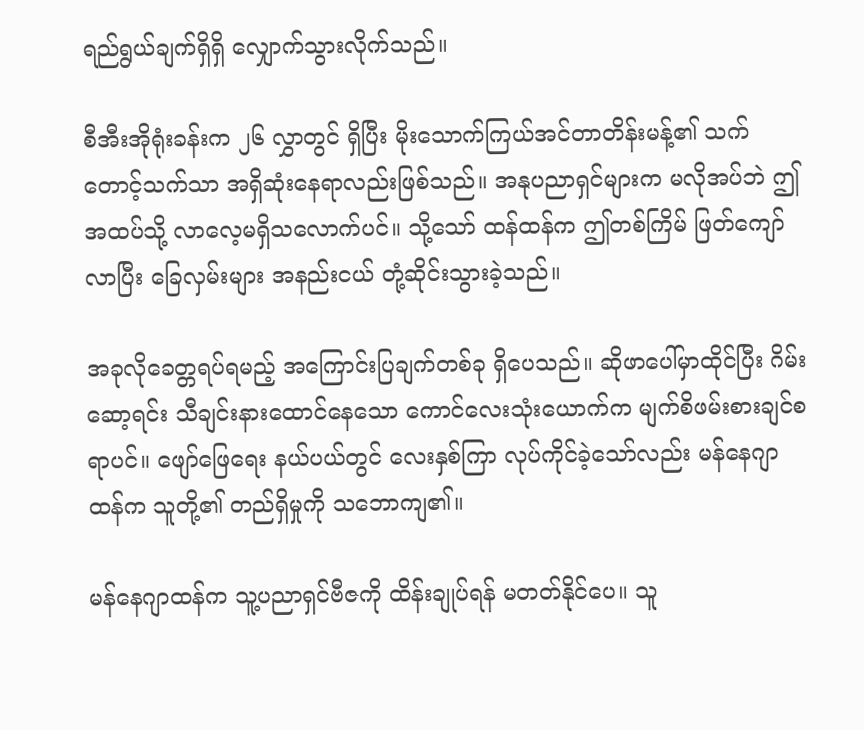ရည်ရွယ်ချက်ရှိရှိ လျှောက်သွားလိုက်သည်။

စီအီးအိုရုံးခန်းက ၂၆ လွှာတွင် ရှိပြီး မိုးသောက်ကြယ်အင်တာတိန်းမန့်၏ သက်တောင့်သက်သာ အရှိဆုံးနေရာလည်းဖြစ်သည်။ အနုပညာရှင်များက မလိုအပ်ဘဲ ဤအထပ်သို့ လာလေ့မရှိသလောက်ပင်။ သို့သော် ထန်ထန်က ဤတစ်ကြိမ် ဖြတ်ကျော်လာပြီး ခြေလှမ်းများ အနည်းငယ် တုံ့ဆိုင်းသွားခဲ့သည်။

အခုလိုခေတ္တရပ်ရမည့် အကြောင်းပြချက်တစ်ခု ရှိပေသည်။ ဆိုဖာပေါ်မှာထိုင်ပြီး ဂိမ်းဆော့ရင်း သီချင်းနားထောင်နေသော ကောင်လေးသုံးယောက်က မျက်စိဖမ်းစားချင်စရာပင်။ ဖျော်ဖြေရေး နယ်ပယ်တွင် လေးနှစ်ကြာ လုပ်ကိုင်ခဲ့သော်လည်း မန်နေဂျာထန်က သူတို့၏ တည်ရှိမှုကို သဘောကျ၏။

မန်နေဂျာထန်က သူ့ပညာရှင်ဗီဇကို ထိန်းချုပ်ရန် မတတ်နိုင်ပေ။ သူ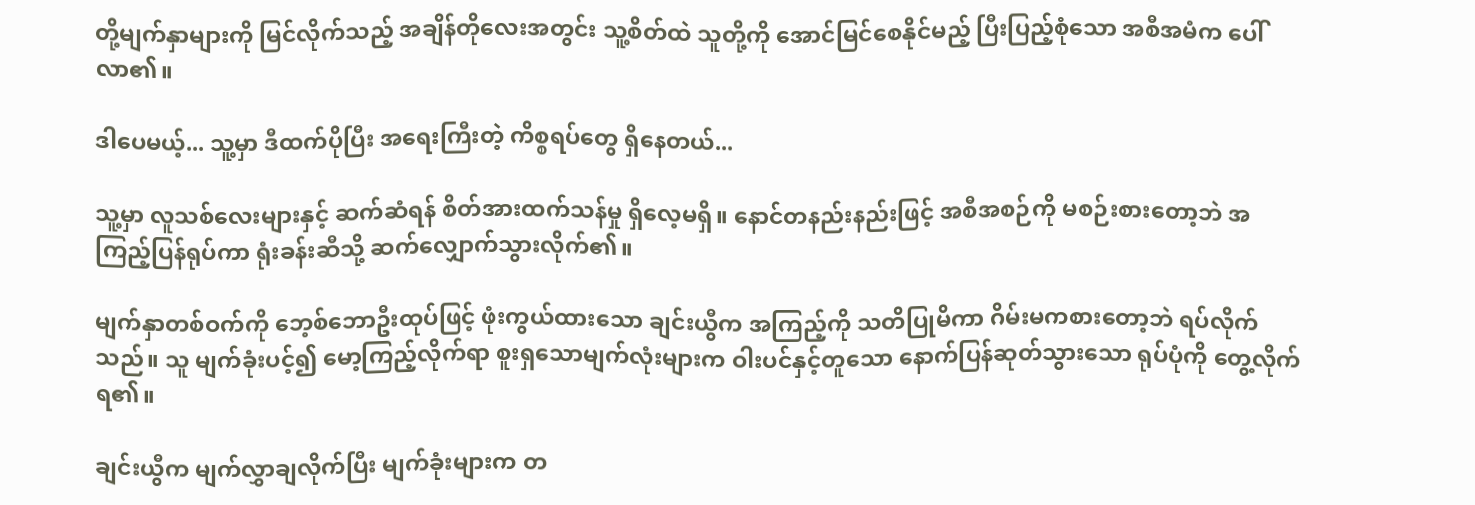တို့မျက်နှာများကို မြင်လိုက်သည့် အချိန်တိုလေးအတွင်း သူ့စိတ်ထဲ သူတို့ကို အောင်မြင်စေနိုင်မည့် ပြီးပြည့်စုံသော အစီအမံက ပေါ်လာ၏။

ဒါပေမယ့်... သူ့မှာ ဒီထက်ပိုပြီး အရေးကြီးတဲ့ ကိစ္စရပ်တွေ ရှိနေတယ်...

သူ့မှာ လူသစ်လေးများနှင့် ဆက်ဆံရန် စိတ်အားထက်သန်မှု ရှိလေ့မရှိ။ နောင်တနည်းနည်းဖြင့် အစီအစဉ်ကို မစဉ်းစားတော့ဘဲ အကြည့်ပြန်ရုပ်ကာ ရုံးခန်းဆီသို့ ဆက်လျှောက်သွားလိုက်၏။

မျက်နှာတစ်ဝက်ကို ဘေ့စ်ဘောဦးထုပ်ဖြင့် ဖုံးကွယ်ထားသော ချင်းယွီက အကြည့်ကို သတိပြုမိကာ ဂိမ်းမကစားတော့ဘဲ ရပ်လိုက်သည်။ သူ မျက်ခုံးပင့်၍ မော့ကြည့်လိုက်ရာ စူးရှသောမျက်လုံးများက ဝါးပင်နှင့်တူသော နောက်ပြန်ဆုတ်သွားသော ရုပ်ပုံကို တွေ့လိုက်ရ၏။

ချင်းယွီက မျက်လွှာချလိုက်ပြီး မျက်ခုံးများက တ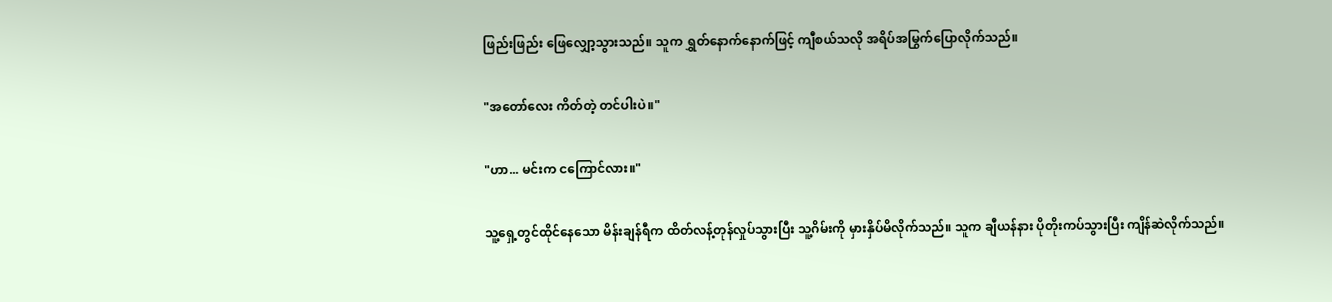ဖြည်းဖြည်း ဖြေလျှော့သွားသည်။ သူက ရွှတ်နောက်နောက်ဖြင့် ကျီစယ်သလို အရိပ်အမြွက်ပြောလိုက်သည်။

"အတော်လေး ကိတ်တဲ့ တင်ပါးပဲ။"

"ဟာ... မင်းက ငကြောင်လား။"

သူ့ရှေ့တွင်ထိုင်နေသော မိန်းချန်ရီက ထိတ်လန့်တုန်လှုပ်သွားပြီး သူ့ဂိမ်းကို မှားနှိပ်မိလိုက်သည်။ သူက ချီယန်နား ပိုတိုးကပ်သွားပြီး ကျိန်ဆဲလိုက်သည်။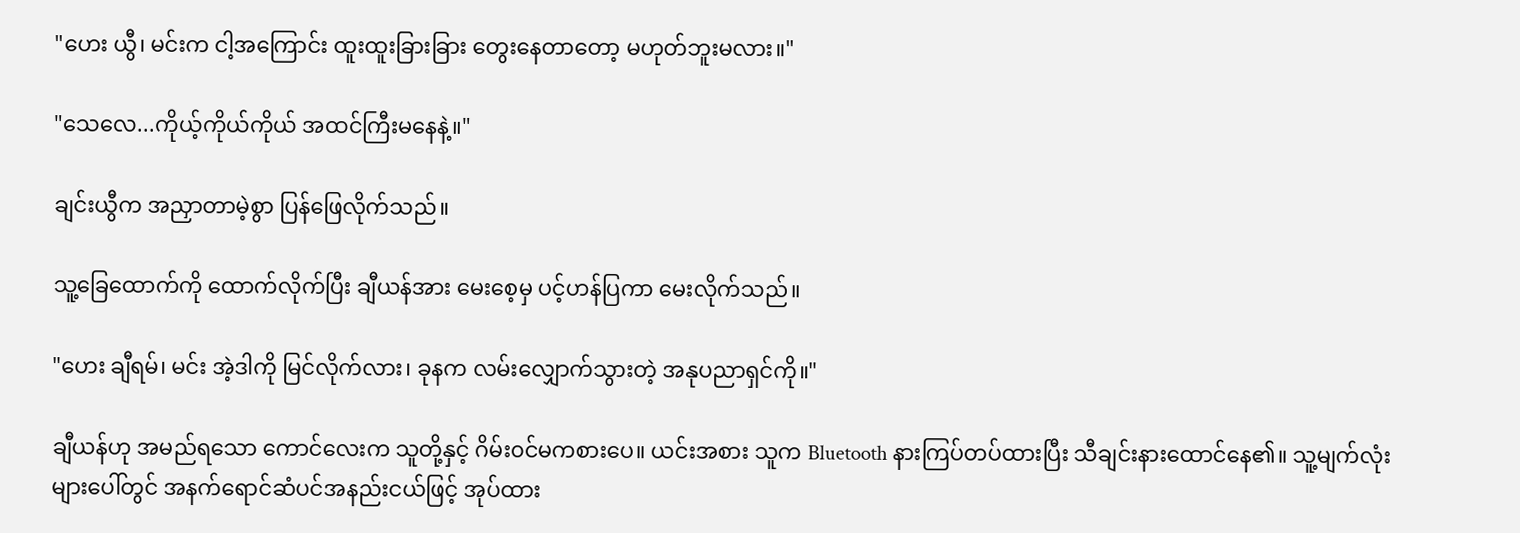"ဟေး ယွီ၊ မင်းက ငါ့အကြောင်း ထူးထူးခြားခြား တွေးနေတာတော့ မဟုတ်ဘူးမလား။"

"သေလေ...ကိုယ့်ကိုယ်ကိုယ် အထင်ကြီးမနေနဲ့။"

ချင်းယွီက အညှာတာမဲ့စွာ ပြန်ဖြေလိုက်သည်။

သူ့ခြေထောက်ကို ထောက်လိုက်ပြီး ချီယန်အား မေးစေ့မှ ပင့်ဟန်ပြကာ မေးလိုက်သည်။

"ဟေး ချီရမ်၊ မင်း အဲ့ဒါကို မြင်လိုက်လား၊ ခုနက လမ်းလျှောက်သွားတဲ့ အနုပညာရှင်ကို။"

ချီယန်ဟု အမည်ရသော ကောင်လေးက သူတို့နှင့် ဂိမ်း၀င်မကစားပေ။ ယင်းအစား သူက Bluetooth နားကြပ်တပ်ထားပြီး သီချင်းနားထောင်နေ၏။ သူ့မျက်လုံးများပေါ်တွင် အနက်ရောင်ဆံပင်အနည်းငယ်ဖြင့် အုပ်ထား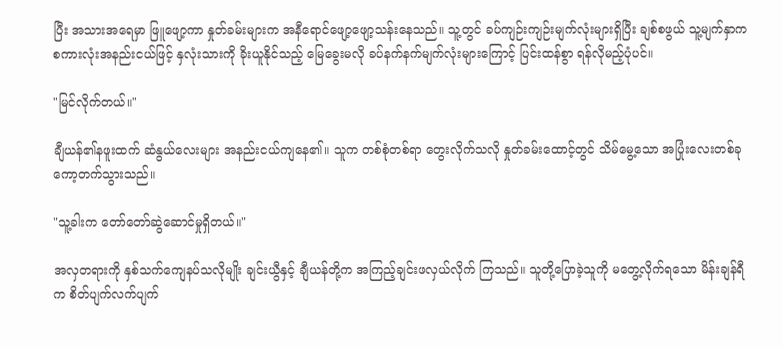ပြီး အသားအရေမှာ ဖြူဖျော့ကာ နှုတ်ခမ်းများက အနီရောင်ဖျော့ဖျော့သန်းနေသည်။ သူ့တွင် ခပ်ကျဉ်းကျဉ်းမျက်လုံးများရှိပြီး ချစ်စဖွယ် သူ့မျက်နှာက စကားလုံးအနည်းငယ်ဖြင့် နှလုံးသားကို ခိုးယူနိုင်သည့် မြေခွေးမလို ခပ်နက်နက်မျက်လုံးများကြောင့် ပြင်းထန်စွာ ရန်လိုမည့်ပုံပင်။

"မြင်လိုက်တယ်။"

ချီယန်၏နဖူးထက် ဆံနွယ်လေးများ အနည်းငယ်ကျနေ၏။ သူက တစ်စုံတစ်ရာ တွေးလိုက်သလို နှုတ်ခမ်းထောင့်တွင် သိမ်မွေ့သော အပြုံးလေးတစ်ခု ကော့တက်သွားသည်။

"သူ့ခါးက တော်တော်ဆွဲဆောင်မှုရှိတယ်။"

အလှတရားကို နှစ်သက်ကျေနပ်သလိုမျိုး ချင်းယွီနှင့် ချီယန်တို့က အကြည့်ချင်းဖလှယ်လိုက် ကြသည်။ သူတို့ပြောခဲ့သူကို မတွေ့လိုက်ရသော မိန်းချန်ရီက စိတ်ပျက်လက်ပျက်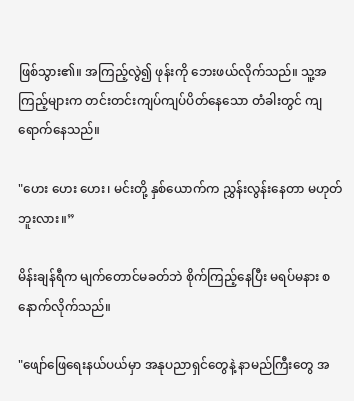ဖြစ်သွား၏။ အကြည့်လွဲ၍ ဖုန်းကို ဘေးဖယ်လိုက်သည်။ သူ့အကြည့်များက တင်းတင်းကျပ်ကျပ်ပိတ်နေသော တံခါးတွင် ကျရောက်နေသည်။

"ဟေး ဟေး ဟေး၊ မင်းတို့ နှစ်ယောက်က ညွှန်းလွန်းနေတာ မဟုတ်ဘူးလား။”

မိန်းချန်ရီက မျက်တောင်မခတ်ဘဲ စိုက်ကြည့်နေပြီး မရပ်မနား စနောက်လိုက်သည်။

"ဖျော်ဖြေရေးနယ်ပယ်မှာ အနုပညာရှင်တွေနဲ့ နာမည်ကြီးတွေ အ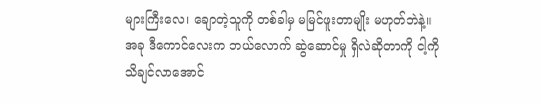များကြီးလေ၊ ချောတဲ့သူကို တစ်ခါမှ မမြင်ဖူးတာမျိုး မဟုတ်ဘဲနဲ့။ အခု ဒီကောင်လေးက ဘယ်လောက် ဆွဲဆောင်မှု ရှိလဲဆိုတာကို ငါ့ကို သိချင်လာအောင်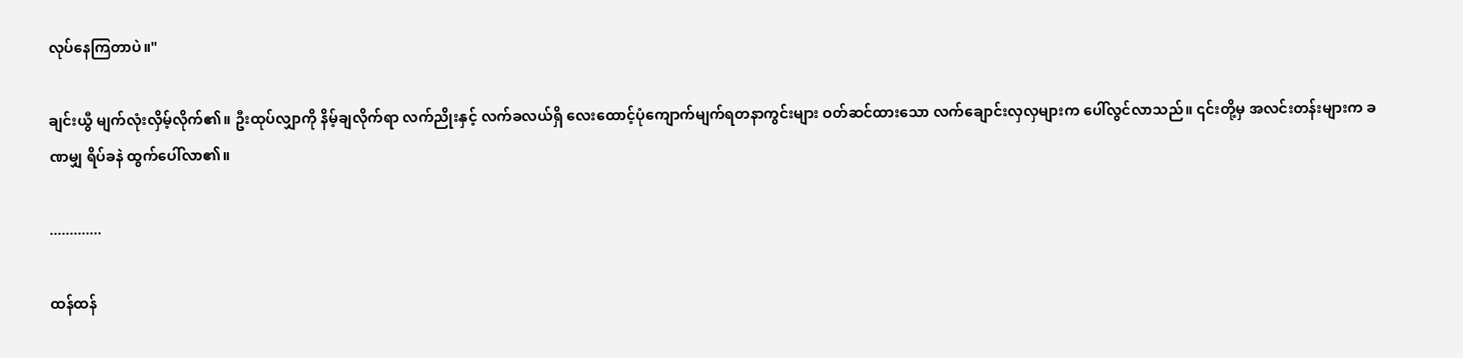လုပ်နေကြတာပဲ။"

ချင်းယွီ မျက်လုံးလှိမ့်လိုက်၏။ ဦးထုပ်လျှာကို နိမ့်ချလိုက်ရာ လက်ညိုးနှင့် လက်ခလယ်ရှိ လေးထောင့်ပုံကျောက်မျက်ရတနာကွင်းများ ဝတ်ဆင်ထားသော လက်ချောင်းလှလှများက ပေါ်လွင်လာသည်။ ၎င်းတို့မှ အလင်းတန်းများက ခဏမျှ ရိပ်ခနဲ ထွက်ပေါ်လာ၏။

.............

ထန်ထန်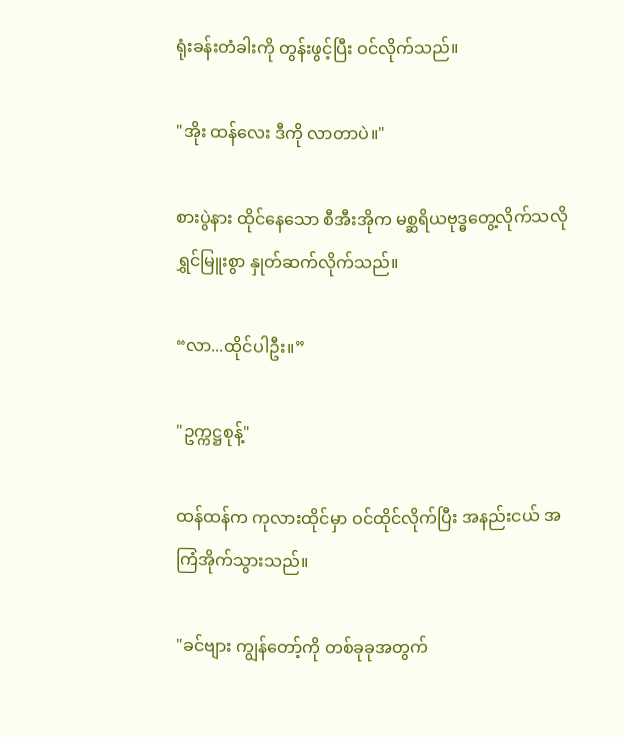ရုံးခန်းတံခါးကို တွန်းဖွင့်ပြီး ဝင်လိုက်သည်။

"အိုး ထန်လေး ဒီကို လာတာပဲ။"

စားပွဲနား ထိုင်နေသော စီအီးအိုက မစ္ဆရိယဗုဒ္ဓတွေ့လိုက်သလို ရွှင်မြူးစွာ နှုတ်ဆက်လိုက်သည်။

“လာ...ထိုင်ပါဦး။”

"ဥက္ကဋ္ဌစုန့်"

ထန်ထန်က ကုလားထိုင်မှာ ဝင်ထိုင်လိုက်ပြီး အနည်းငယ် အကြံအိုက်သွားသည်။

"ခင်ဗျား ကျွန်တော့်ကို တစ်ခုခုအတွက်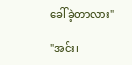ခေါ်ခဲ့တာလား"

"အင်း၊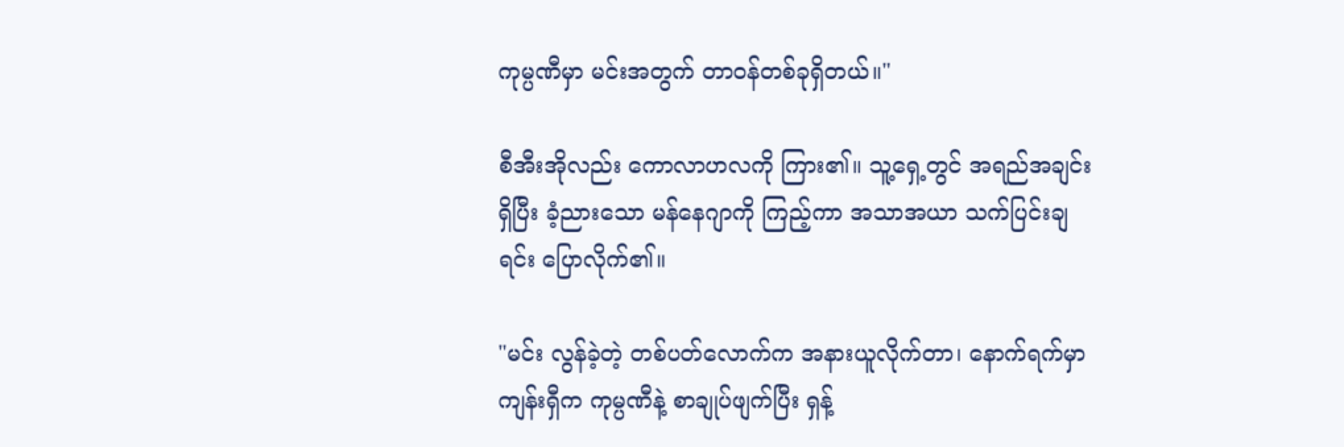ကုမ္ပဏီမှာ မင်းအတွက် တာဝန်တစ်ခုရှိတယ်။"

စီအီးအိုလည်း ကောလာဟလကို ကြား၏။ သူ့ရှေ့တွင် အရည်အချင်းရှိပြီး ခံ့ညားသော မန်နေဂျာကို ကြည့်ကာ အသာအယာ သက်ပြင်းချရင်း ပြောလိုက်၏။

"မင်း လွန်ခဲ့တဲ့ တစ်ပတ်လောက်က အနားယူလိုက်တာ၊ နောက်ရက်မှာ ကျန်းရှီက ကုမ္ပဏီနဲ့ စာချုပ်ဖျက်ပြီး ရှန့်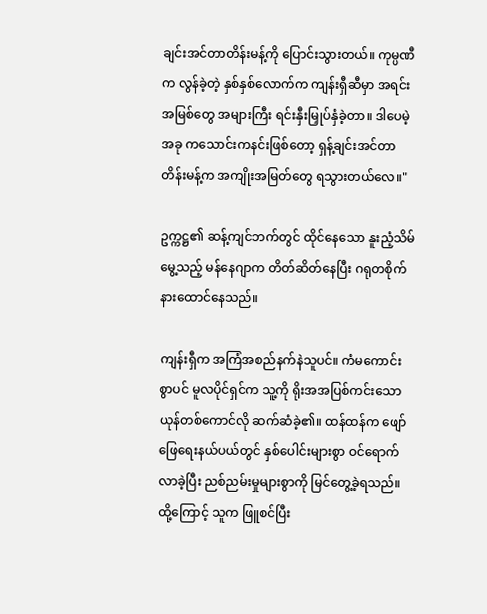ချင်းအင်တာတိန်းမန့်ကို ပြောင်းသွားတယ်။ ကုမ္ပဏီက လွန်ခဲ့တဲ့ နှစ်နှစ်လောက်က ကျန်းရှီဆီမှာ အရင်းအမြစ်တွေ အများကြီး ရင်းနှီးမြှုပ်နှံခဲ့တာ။ ဒါပေမဲ့ အခု ကသောင်းကနင်းဖြစ်တော့ ရှန့်ချင်းအင်တာတိန်းမန့်က အကျိုးအမြတ်တွေ ရသွားတယ်လေ။"

ဥက္ကဋ္ဌ၏ ဆန့်ကျင်ဘက်တွင် ထိုင်နေသော နူးညံ့သိမ်မွေ့သည့် မန်နေဂျာက တိတ်ဆိတ်နေပြီး ဂရုတစိုက် နားထောင်နေသည်။

ကျန်းရှီက အကြံအစည်နက်နဲသူပင်။ ကံမကောင်းစွာပင် မူလပိုင်ရှင်က သူ့ကို ရိုးအအပြစ်ကင်းသော ယုန်တစ်ကောင်လို ဆက်ဆံခဲ့၏။ ထန်ထန်က ဖျော်ဖြေရေးနယ်ပယ်တွင် နှစ်ပေါင်းများစွာ ဝင်ရောက်လာခဲ့ပြီး ညစ်ညမ်းမှုများစွာကို မြင်တွေ့ခဲ့ရသည်။ ထို့ကြောင့် သူက ဖြူစင်ပြီး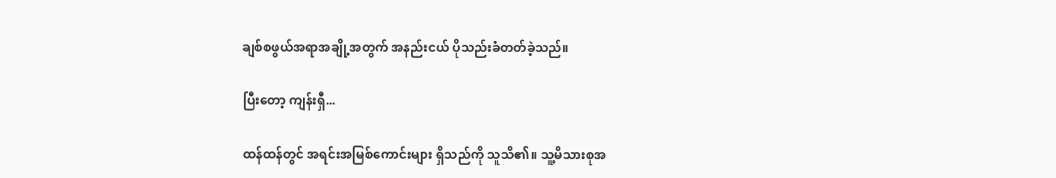ချစ်စဖွယ်အရာအချို့အတွက် အနည်းငယ် ပိုသည်းခံတတ်ခဲ့သည်။

ပြီးတော့ ကျန်းရှီ...

ထန်ထန်တွင် အရင်းအမြစ်ကောင်းများ ရှိသည်ကို သူသိ၏။ သူ့မိသားစုအ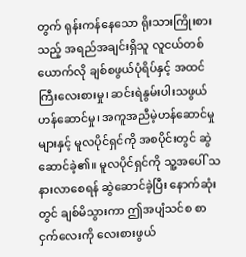တွက် ရုန်းကန်နေသော ရိုးသားကြိုးစားသည့် အရည်အချင်းရှိသူ လူငယ်တစ်ယောက်လို ချစ်စဖွယ်ပုံရိပ်နှင့် အထင်ကြီးလေးစားမှု၊ ဆင်းရဲနွမ်းပါးသဖွယ် ဟန်ဆောင်မှု၊ အကူအညီမဲ့ဟန်ဆောင်မှုများနှင့် မူလပိုင်ရှင်ကို အစပိုင်းတွင် ဆွဲဆောင်ခဲ့၏။ မူလပိုင်ရှင်ကို သူ့အပေါ် သနားလာစေရန် ဆွဲဆောင်ခဲ့ပြီး နောက်ဆုံးတွင် ချစ်မိသွားကာ ဤအပျံသင်စ စာငှက်လေးကို လေးစားဖွယ်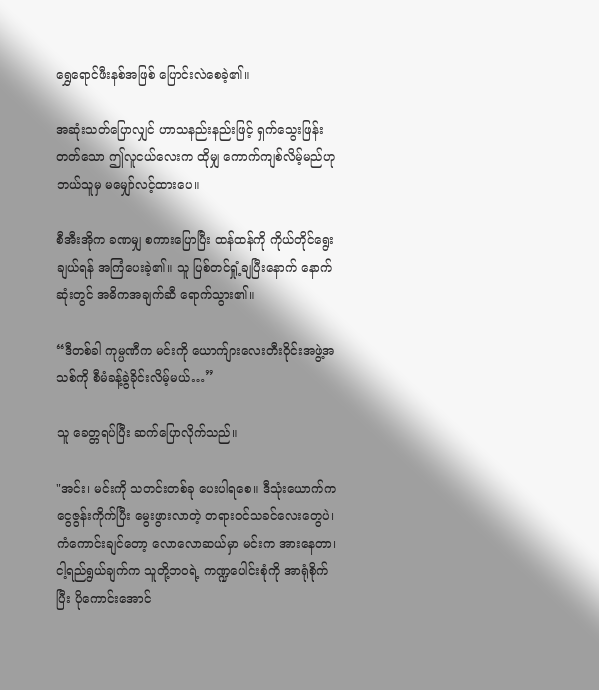ရွှေရောင်ဖီးနစ်အဖြစ် ပြောင်းလဲစေခဲ့၏။

အဆုံးသတ်ပြောလျှင် ဟာသနည်းနည်းဖြင့် ရှက်သွေးဖြန်းတတ်သော ဤလူငယ်လေးက ထိုမျှ ကောက်ကျစ်လိမ့်မည်ဟု ဘယ်သူမှ မမျှော်လင့်ထားပေ။

စီအီးအိုက ခဏမျှ စကားပြောပြီး ထန်ထန်ကို ကိုယ်တိုင်ရွေးချယ်ရန် အကြံပေးခဲ့၏။ သူ ပြစ်တင်ရှုံ့ချပြီးနောက် နောက်ဆုံးတွင် အဓိကအချက်ဆီ ရောက်သွား၏။

“ဒီတစ်ခါ ကုမ္ပဏီက မင်းကို ယောက်ျားလေးတီးဝိုင်းအဖွဲ့အသစ်ကို စီမံခန့်ခွဲခိုင်းလိမ့်မယ်…”

သူ ခေတ္တရပ်ပြီး ဆက်ပြောလိုက်သည်။

"အင်း၊ မင်းကို သတင်းတစ်ခု ပေးပါရစေ။ ဒီသုံးယောက်က ငွေဇွန်းကိုက်ပြီး မွေးဖွားလာတဲ့ တရားဝင်သခင်လေးတွေပဲ၊ ကံကောင်းချင်တော့ လောလောဆယ်မှာ မင်းက အားနေတာ၊ ငါ့ရည်ရွယ်ချက်က သူတို့ဘဝရဲ့ ကဏ္ဍပေါင်းစုံကို အာရုံစိုက်ပြီး ပိုကောင်းအောင်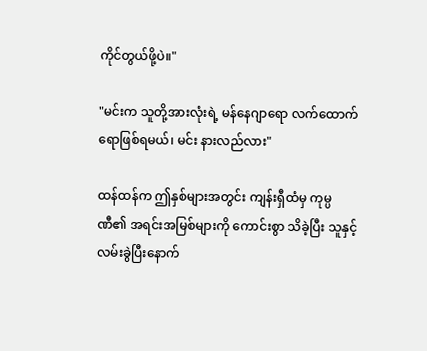ကိုင်တွယ်ဖို့ပဲ။"

"မင်းက သူတို့အားလုံးရဲ့ မန်နေဂျာရော လက်ထောက်ရောဖြစ်ရမယ်၊ မင်း နားလည်လား"

ထန်ထန်က ဤနှစ်များအတွင်း ကျန်းရှီထံမှ ကုမ္ပဏီ၏ အရင်းအမြစ်များကို ကောင်းစွာ သိခဲ့ပြီး သူနှင့် လမ်းခွဲပြီးနောက်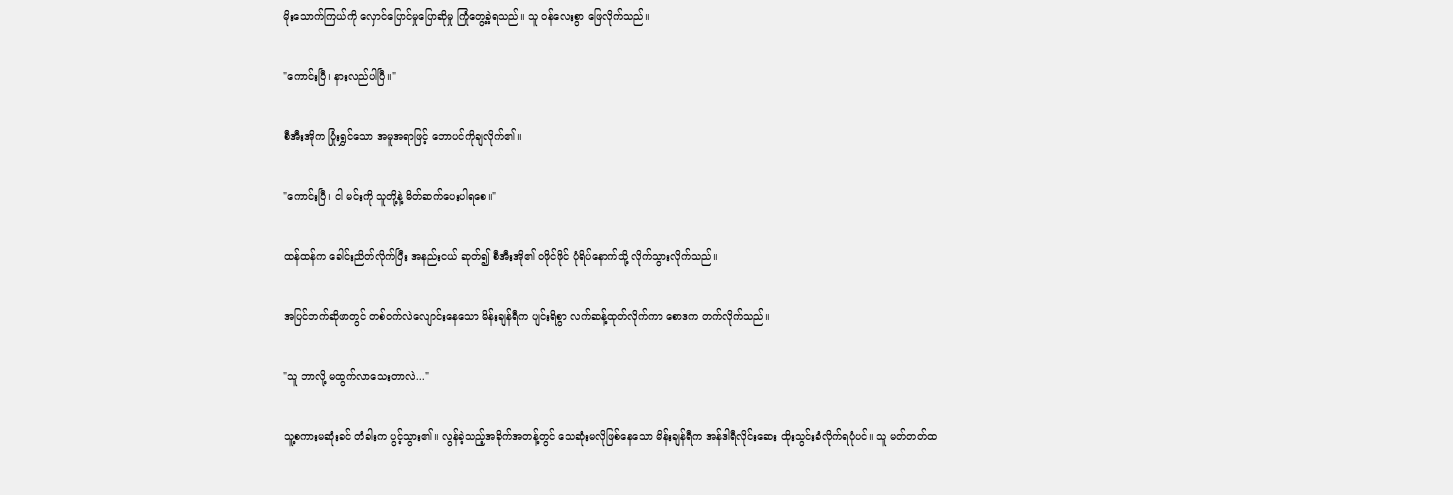မိုးသောက်ကြယ်ကို လှောင်ပြောင်မှုပြောဆိုမှု ကြုံတွေ့ခဲ့ရသည်။ သူ ဝန်လေးစွာ ဖြေလိုက်သည်။

"ကောင်းပြီ၊ နားလည်ပါပြီ။"

စီအီးအိုက ပြုံးရွှင်သော အမူအရာဖြင့် ဘောပင်ကိုချလိုက်၏။

"ကောင်းပြီ၊ ငါ မင်းကို သူတို့နဲ့ မိတ်ဆက်ပေးပါရစေ။"

ထန်ထန်က ခေါင်းညိတ်လိုက်ပြီး အနည်းငယ် ဆုတ်၍ စီအီးအို၏ ဝဖိုင်ဖိုင် ပုံရိပ်နောက်သို့ လိုက်သွားလိုက်သည်။

အပြင်ဘက်ဆိုဖာတွင် တစ်ဝက်လဲလျောင်းနေသော မိန်းချန်ရီက ပျင်းရိစွာ လက်ဆန့်ထုတ်လိုက်ကာ စောဒက တက်လိုက်သည်။

"သူ ဘာလို့ မထွက်လာသေးတာလဲ..."

သူ့စကားမဆုံးခင် တံခါးက ပွင့်သွား၏။ လွန်ခဲ့သည့်အခိုက်အတန့်တွင် သေဆုံးမလိုဖြစ်နေသော မိန်းချန်ရီက အန်ဒါရီလိုင်းဆေး ထိုးသွင်းခံလိုက်ရပုံပင်။ သူ မတ်တတ်ထ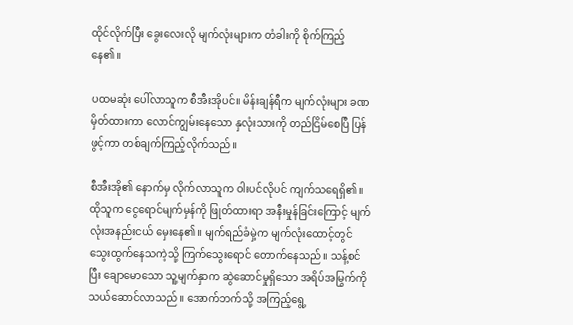ထိုင်လိုက်ပြီး ခွေးလေးလို မျက်လုံးများက တံခါးကို စိုက်ကြည့်နေ၏။

ပထမဆုံး ပေါ်လာသူက စီအီးအိုပင်။ မိန်းချန်ရီက မျက်လုံးများ ခဏမှိတ်ထားကာ လောင်ကျွမ်းနေသော နှလုံးသားကို တည်ငြိမ်စေပြီ ပြန်ဖွင့်ကာ တစ်ချက်ကြည့်လိုက်သည်။

စီအီးအို၏ နောက်မှ လိုက်လာသူက ဝါးပင်လိုပင် ကျက်သရေရှိ၏။ ထိုသူက ငွေရောင်မျက်မှန်ကို ဖြုတ်ထားရာ အနီးမှုန်ခြင်းကြောင့် မျက်လုံးအနည်းငယ် မှေးနေ၏။ မျက်ရည်ခံမှဲ့က မျက်လုံးထောင့်တွင် သွေးထွက်နေသကဲ့သို့ ကြက်သွေးရောင် တောက်နေသည်။ သန့်စင်ပြီး ချောမောသော သူ့မျက်နှာက ဆွဲဆောင်မှုရှိသော အရိပ်အမြွက်ကို သယ်ဆောင်လာသည်။ အောက်ဘက်သို့ အကြည့်ရွေ့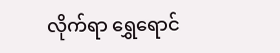လိုက်ရာ ရွှေရောင်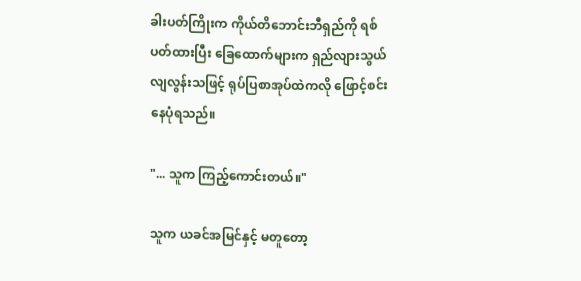ခါးပတ်ကြိုးက ကိုယ်တိဘောင်းဘီရှည်ကို ရစ်ပတ်ထားပြီး ခြေထောက်များက ရှည်လျားသွယ်လျလွန်းသဖြင့် ရုပ်ပြစာအုပ်ထဲကလို ဖြောင့်စင်းနေပုံရသည်။

"... သူက ကြည့်ကောင်းတယ်။"

သူက ယခင်အမြင်နှင့် မတူတော့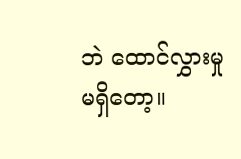ဘဲ ထောင်လွှားမှုမရှိတော့။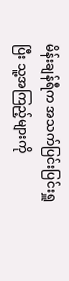မိန်းချန်ရီက အသက်ပြင်းပြင်းရှူပြီး သူ့အကြည့်များကို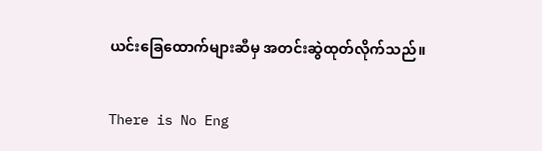ယင်းခြေထောက်များဆီမှ အတင်းဆွဲထုတ်လိုက်သည်။

There is No Eng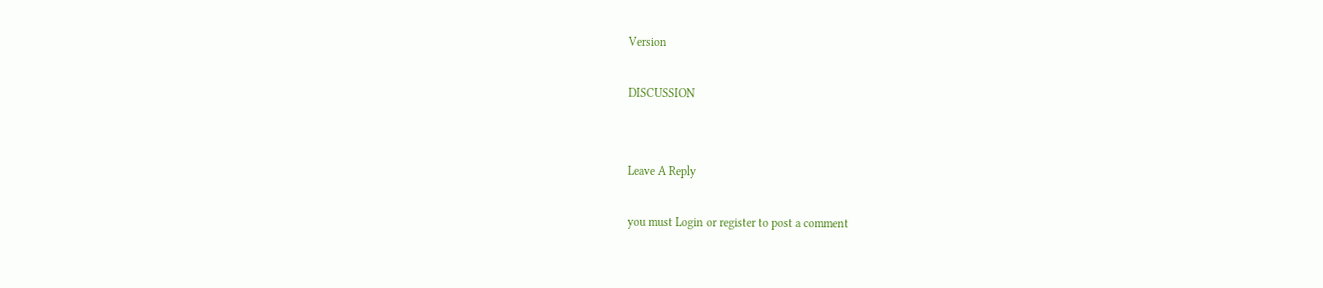Version

DISCUSSION


Leave A Reply

you must Login or register to post a comment